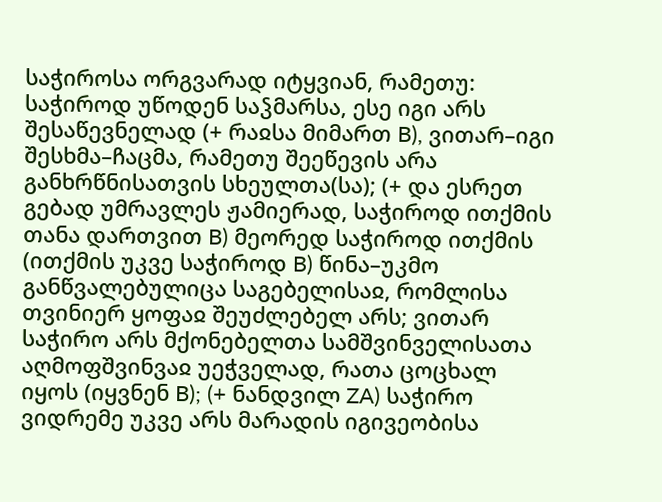საჭიროსა ორგვარად იტყვიან, რამეთუ: საჭიროდ უწოდენ საჴმარსა, ესე იგი არს შესაწევნელად (+ რაჲსა მიმართ B), ვითარ–იგი შესხმა–ჩაცმა, რამეთუ შეეწევის არა განხრწნისათვის სხეულთა(სა); (+ და ესრეთ გებად უმრავლეს ჟამიერად, საჭიროდ ითქმის თანა დართვით B) მეორედ საჭიროდ ითქმის (ითქმის უკვე საჭიროდ B) წინა–უკმო განწვალებულიცა საგებელისაჲ, რომლისა თვინიერ ყოფაჲ შეუძლებელ არს; ვითარ საჭირო არს მქონებელთა სამშვინველისათა აღმოფშვინვაჲ უეჭველად, რათა ცოცხალ იყოს (იყვნენ B); (+ ნანდვილ ZA) საჭირო ვიდრემე უკვე არს მარადის იგივეობისა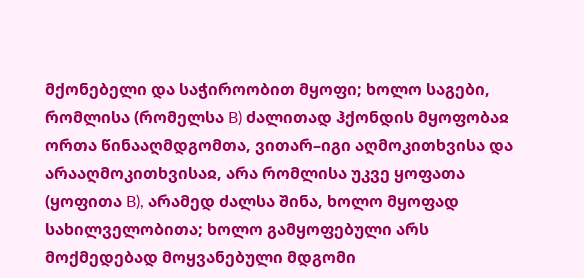მქონებელი და საჭიროობით მყოფი; ხოლო საგები, რომლისა (რომელსა B) ძალითად ჰქონდის მყოფობაჲ ორთა წინააღმდგომთა, ვითარ–იგი აღმოკითხვისა და არააღმოკითხვისაჲ, არა რომლისა უკვე ყოფათა (ყოფითა B), არამედ ძალსა შინა, ხოლო მყოფად სახილველობითა; ხოლო გამყოფებული არს მოქმედებად მოყვანებული მდგომი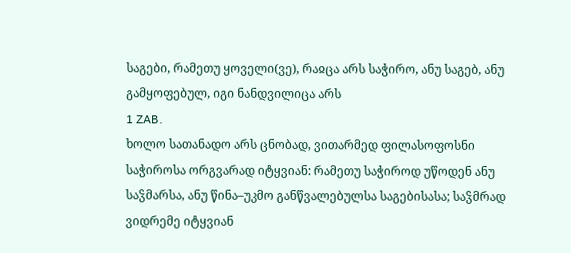საგები, რამეთუ ყოველი(ვე), რაჲცა არს საჭირო, ანუ საგებ, ანუ გამყოფებულ, იგი ნანდვილიცა არს
1 ZAB.
ხოლო სათანადო არს ცნობად, ვითარმედ ფილასოფოსნი საჭიროსა ორგვარად იტყვიან: რამეთუ საჭიროდ უწოდენ ანუ საჴმარსა, ანუ წინა–უკმო განწვალებულსა საგებისასა; საჴმრად ვიდრემე იტყვიან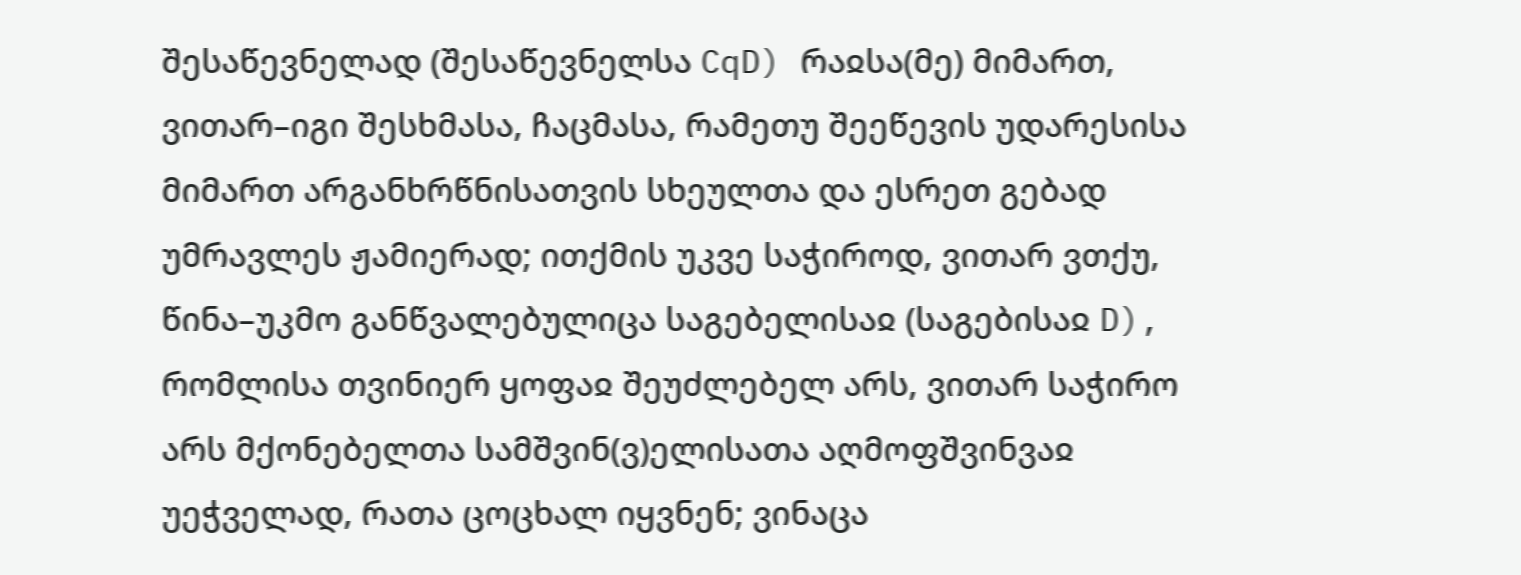შესაწევნელად (შესაწევნელსა CqD) რაჲსა(მე) მიმართ, ვითარ–იგი შესხმასა, ჩაცმასა, რამეთუ შეეწევის უდარესისა მიმართ არგანხრწნისათვის სხეულთა და ესრეთ გებად უმრავლეს ჟამიერად; ითქმის უკვე საჭიროდ, ვითარ ვთქუ, წინა–უკმო განწვალებულიცა საგებელისაჲ (საგებისაჲ D), რომლისა თვინიერ ყოფაჲ შეუძლებელ არს, ვითარ საჭირო არს მქონებელთა სამშვინ(ვ)ელისათა აღმოფშვინვაჲ უეჭველად, რათა ცოცხალ იყვნენ; ვინაცა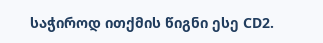საჭიროდ ითქმის წიგნი ესე CD2.